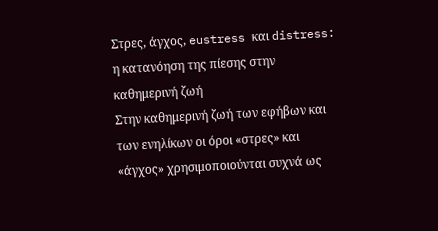Στρες, άγχος, eustress και distress: η κατανόηση της πίεσης στην καθημερινή ζωή
Στην καθημερινή ζωή των εφήβων και των ενηλίκων οι όροι «στρες» και «άγχος» χρησιμοποιούνται συχνά ως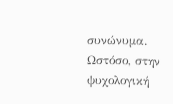συνώνυμα. Ωστόσο, στην ψυχολογική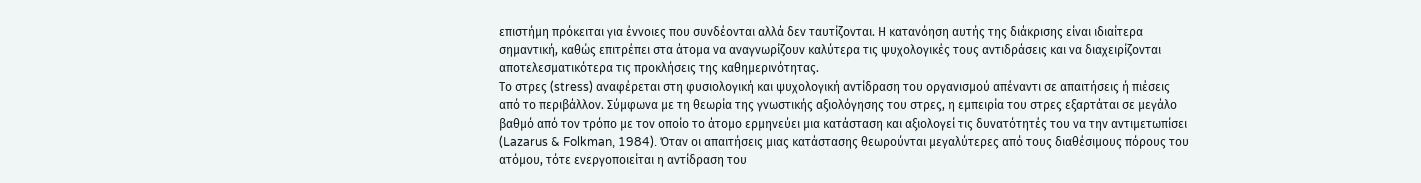επιστήμη πρόκειται για έννοιες που συνδέονται αλλά δεν ταυτίζονται. Η κατανόηση αυτής της διάκρισης είναι ιδιαίτερα σημαντική, καθώς επιτρέπει στα άτομα να αναγνωρίζουν καλύτερα τις ψυχολογικές τους αντιδράσεις και να διαχειρίζονται αποτελεσματικότερα τις προκλήσεις της καθημερινότητας.
Το στρες (stress) αναφέρεται στη φυσιολογική και ψυχολογική αντίδραση του οργανισμού απέναντι σε απαιτήσεις ή πιέσεις από το περιβάλλον. Σύμφωνα με τη θεωρία της γνωστικής αξιολόγησης του στρες, η εμπειρία του στρες εξαρτάται σε μεγάλο βαθμό από τον τρόπο με τον οποίο το άτομο ερμηνεύει μια κατάσταση και αξιολογεί τις δυνατότητές του να την αντιμετωπίσει (Lazarus & Folkman, 1984). Όταν οι απαιτήσεις μιας κατάστασης θεωρούνται μεγαλύτερες από τους διαθέσιμους πόρους του ατόμου, τότε ενεργοποιείται η αντίδραση του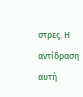στρες. Η αντίδραση αυτή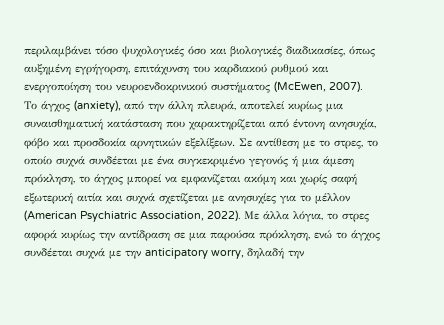περιλαμβάνει τόσο ψυχολογικές όσο και βιολογικές διαδικασίες, όπως αυξημένη εγρήγορση, επιτάχυνση του καρδιακού ρυθμού και ενεργοποίηση του νευροενδοκρινικού συστήματος (McEwen, 2007).
Το άγχος (anxiety), από την άλλη πλευρά, αποτελεί κυρίως μια συναισθηματική κατάσταση που χαρακτηρίζεται από έντονη ανησυχία, φόβο και προσδοκία αρνητικών εξελίξεων. Σε αντίθεση με το στρες, το οποίο συχνά συνδέεται με ένα συγκεκριμένο γεγονός ή μια άμεση πρόκληση, το άγχος μπορεί να εμφανίζεται ακόμη και χωρίς σαφή εξωτερική αιτία και συχνά σχετίζεται με ανησυχίες για το μέλλον (American Psychiatric Association, 2022). Με άλλα λόγια, το στρες αφορά κυρίως την αντίδραση σε μια παρούσα πρόκληση, ενώ το άγχος συνδέεται συχνά με την anticipatory worry, δηλαδή την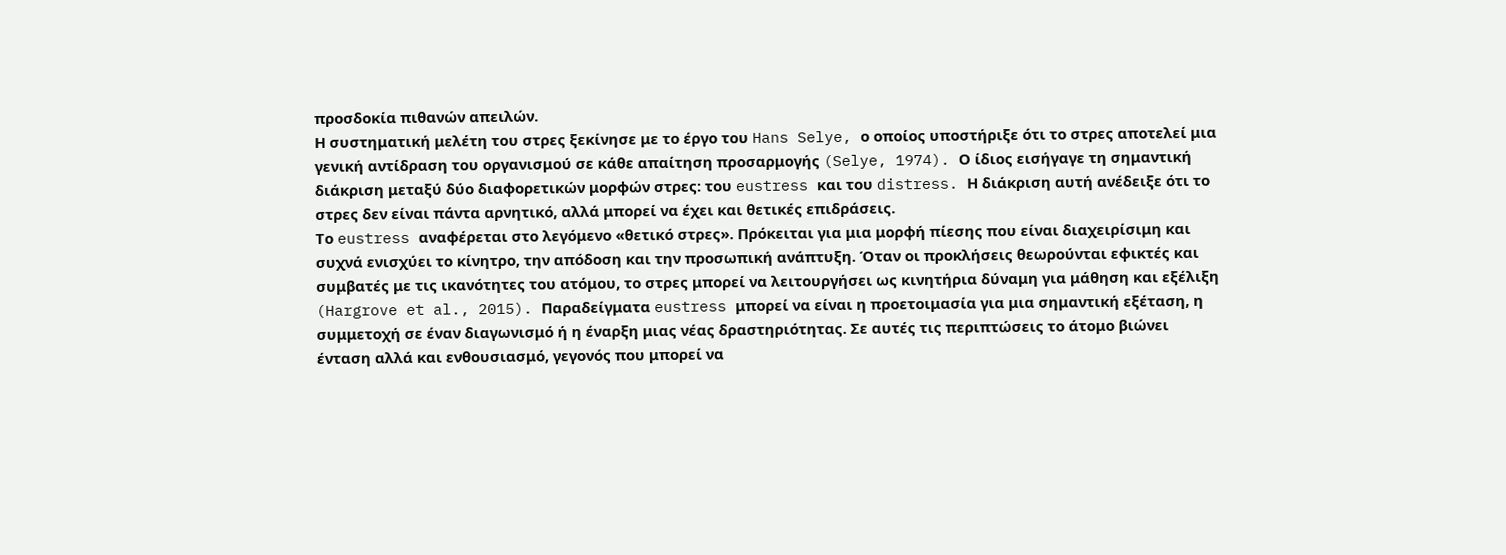προσδοκία πιθανών απειλών.
Η συστηματική μελέτη του στρες ξεκίνησε με το έργο του Hans Selye, ο οποίος υποστήριξε ότι το στρες αποτελεί μια γενική αντίδραση του οργανισμού σε κάθε απαίτηση προσαρμογής (Selye, 1974). Ο ίδιος εισήγαγε τη σημαντική διάκριση μεταξύ δύο διαφορετικών μορφών στρες: του eustress και του distress. Η διάκριση αυτή ανέδειξε ότι το στρες δεν είναι πάντα αρνητικό, αλλά μπορεί να έχει και θετικές επιδράσεις.
Το eustress αναφέρεται στο λεγόμενο «θετικό στρες». Πρόκειται για μια μορφή πίεσης που είναι διαχειρίσιμη και συχνά ενισχύει το κίνητρο, την απόδοση και την προσωπική ανάπτυξη. Όταν οι προκλήσεις θεωρούνται εφικτές και συμβατές με τις ικανότητες του ατόμου, το στρες μπορεί να λειτουργήσει ως κινητήρια δύναμη για μάθηση και εξέλιξη (Hargrove et al., 2015). Παραδείγματα eustress μπορεί να είναι η προετοιμασία για μια σημαντική εξέταση, η συμμετοχή σε έναν διαγωνισμό ή η έναρξη μιας νέας δραστηριότητας. Σε αυτές τις περιπτώσεις το άτομο βιώνει ένταση αλλά και ενθουσιασμό, γεγονός που μπορεί να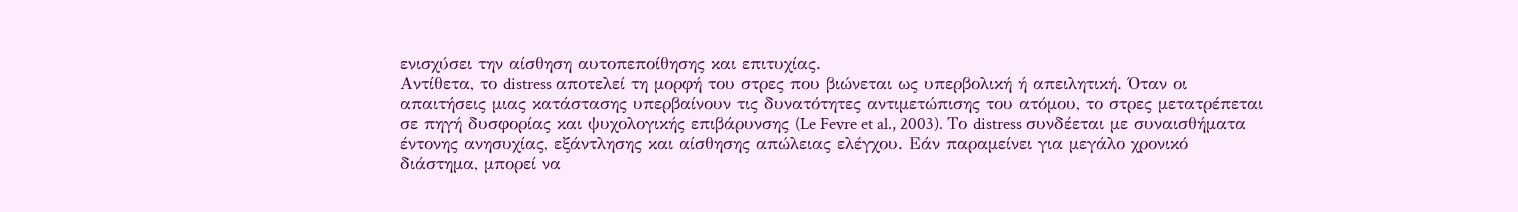ενισχύσει την αίσθηση αυτοπεποίθησης και επιτυχίας.
Αντίθετα, το distress αποτελεί τη μορφή του στρες που βιώνεται ως υπερβολική ή απειλητική. Όταν οι απαιτήσεις μιας κατάστασης υπερβαίνουν τις δυνατότητες αντιμετώπισης του ατόμου, το στρες μετατρέπεται σε πηγή δυσφορίας και ψυχολογικής επιβάρυνσης (Le Fevre et al., 2003). Το distress συνδέεται με συναισθήματα έντονης ανησυχίας, εξάντλησης και αίσθησης απώλειας ελέγχου. Εάν παραμείνει για μεγάλο χρονικό διάστημα, μπορεί να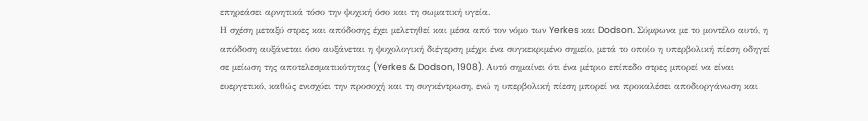επηρεάσει αρνητικά τόσο την ψυχική όσο και τη σωματική υγεία.
Η σχέση μεταξύ στρες και απόδοσης έχει μελετηθεί και μέσα από τον νόμο των Yerkes και Dodson. Σύμφωνα με το μοντέλο αυτό, η απόδοση αυξάνεται όσο αυξάνεται η ψυχολογική διέγερση μέχρι ένα συγκεκριμένο σημείο, μετά το οποίο η υπερβολική πίεση οδηγεί σε μείωση της αποτελεσματικότητας (Yerkes & Dodson, 1908). Αυτό σημαίνει ότι ένα μέτριο επίπεδο στρες μπορεί να είναι ευεργετικό, καθώς ενισχύει την προσοχή και τη συγκέντρωση, ενώ η υπερβολική πίεση μπορεί να προκαλέσει αποδιοργάνωση και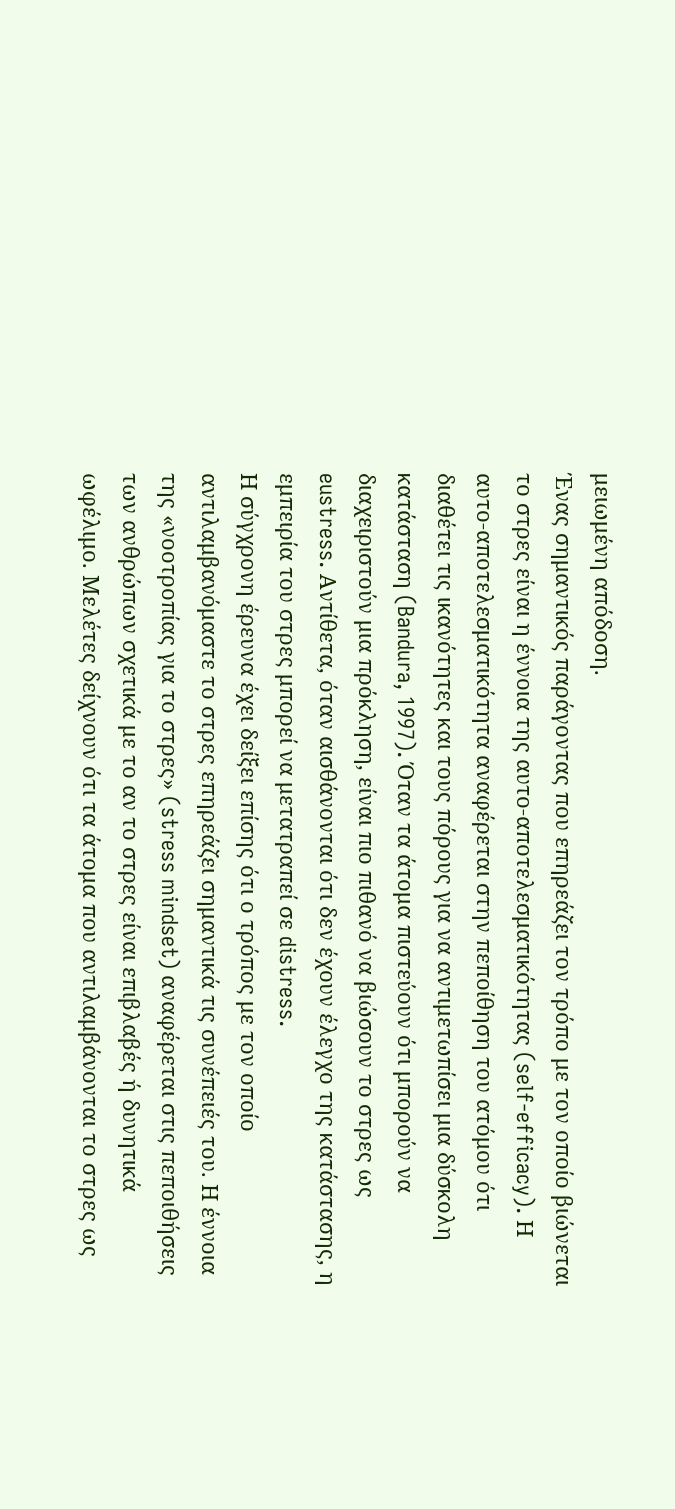μειωμένη απόδοση.
Ένας σημαντικός παράγοντας που επηρεάζει τον τρόπο με τον οποίο βιώνεται το στρες είναι η έννοια της αυτο-αποτελεσματικότητας (self-efficacy). Η αυτο-αποτελεσματικότητα αναφέρεται στην πεποίθηση του ατόμου ότι διαθέτει τις ικανότητες και τους πόρους για να αντιμετωπίσει μια δύσκολη κατάσταση (Bandura, 1997). Όταν τα άτομα πιστεύουν ότι μπορούν να διαχειριστούν μια πρόκληση, είναι πιο πιθανό να βιώσουν το στρες ως eustress. Αντίθετα, όταν αισθάνονται ότι δεν έχουν έλεγχο της κατάστασης, η εμπειρία του στρες μπορεί να μετατραπεί σε distress.
Η σύγχρονη έρευνα έχει δείξει επίσης ότι ο τρόπος με τον οποίο αντιλαμβανόμαστε το στρες επηρεάζει σημαντικά τις συνέπειές του. Η έννοια της «νοοτροπίας για το στρες» (stress mindset) αναφέρεται στις πεποιθήσεις των ανθρώπων σχετικά με το αν το στρες είναι επιβλαβές ή δυνητικά ωφέλιμο. Μελέτες δείχνουν ότι τα άτομα που αντιλαμβάνονται το στρες ως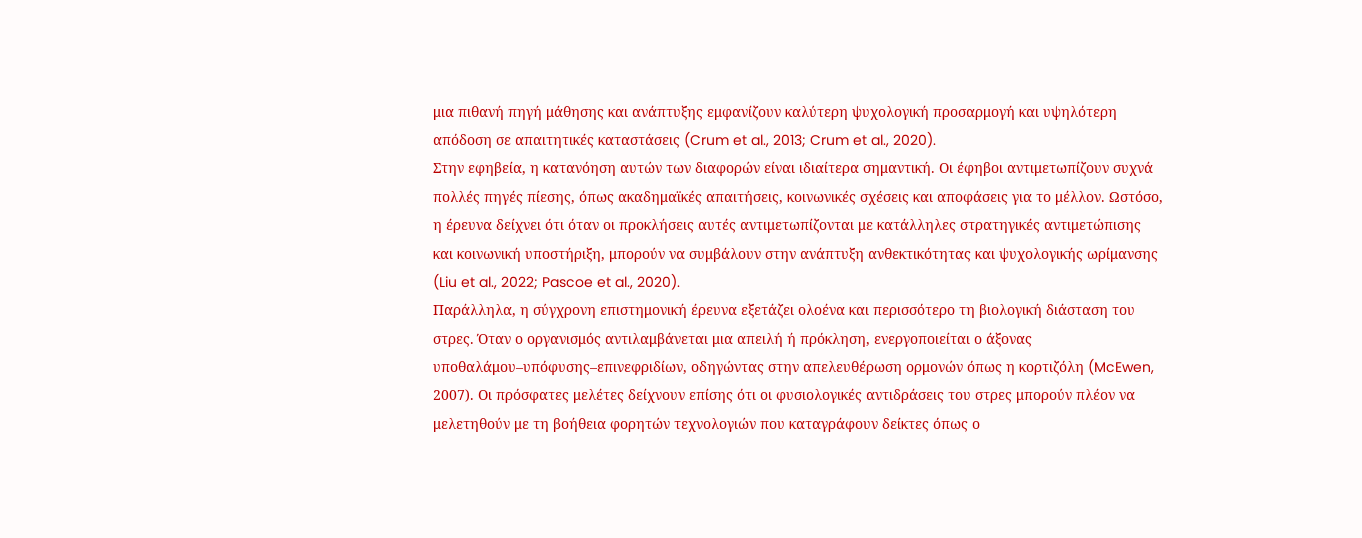μια πιθανή πηγή μάθησης και ανάπτυξης εμφανίζουν καλύτερη ψυχολογική προσαρμογή και υψηλότερη απόδοση σε απαιτητικές καταστάσεις (Crum et al., 2013; Crum et al., 2020).
Στην εφηβεία, η κατανόηση αυτών των διαφορών είναι ιδιαίτερα σημαντική. Οι έφηβοι αντιμετωπίζουν συχνά πολλές πηγές πίεσης, όπως ακαδημαϊκές απαιτήσεις, κοινωνικές σχέσεις και αποφάσεις για το μέλλον. Ωστόσο, η έρευνα δείχνει ότι όταν οι προκλήσεις αυτές αντιμετωπίζονται με κατάλληλες στρατηγικές αντιμετώπισης και κοινωνική υποστήριξη, μπορούν να συμβάλουν στην ανάπτυξη ανθεκτικότητας και ψυχολογικής ωρίμανσης (Liu et al., 2022; Pascoe et al., 2020).
Παράλληλα, η σύγχρονη επιστημονική έρευνα εξετάζει ολοένα και περισσότερο τη βιολογική διάσταση του στρες. Όταν ο οργανισμός αντιλαμβάνεται μια απειλή ή πρόκληση, ενεργοποιείται ο άξονας υποθαλάμου–υπόφυσης–επινεφριδίων, οδηγώντας στην απελευθέρωση ορμονών όπως η κορτιζόλη (McEwen, 2007). Οι πρόσφατες μελέτες δείχνουν επίσης ότι οι φυσιολογικές αντιδράσεις του στρες μπορούν πλέον να μελετηθούν με τη βοήθεια φορητών τεχνολογιών που καταγράφουν δείκτες όπως ο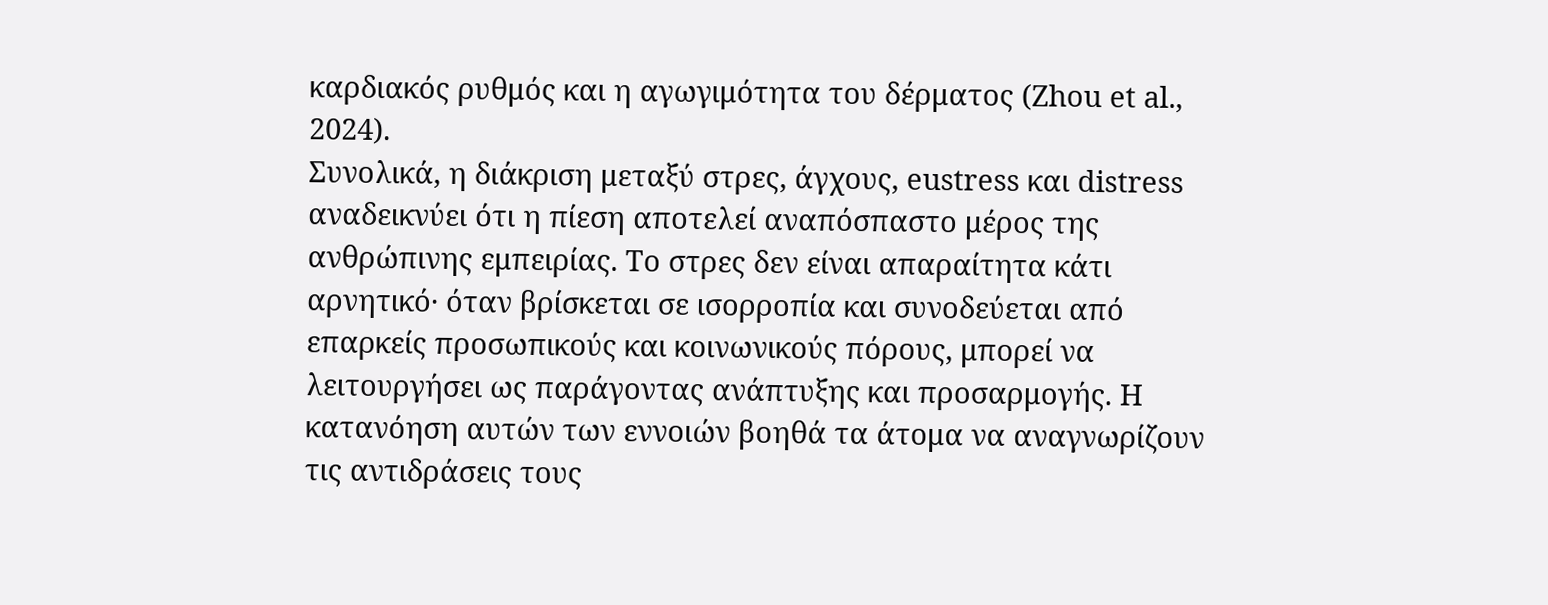καρδιακός ρυθμός και η αγωγιμότητα του δέρματος (Zhou et al., 2024).
Συνολικά, η διάκριση μεταξύ στρες, άγχους, eustress και distress αναδεικνύει ότι η πίεση αποτελεί αναπόσπαστο μέρος της ανθρώπινης εμπειρίας. Το στρες δεν είναι απαραίτητα κάτι αρνητικό· όταν βρίσκεται σε ισορροπία και συνοδεύεται από επαρκείς προσωπικούς και κοινωνικούς πόρους, μπορεί να λειτουργήσει ως παράγοντας ανάπτυξης και προσαρμογής. Η κατανόηση αυτών των εννοιών βοηθά τα άτομα να αναγνωρίζουν τις αντιδράσεις τους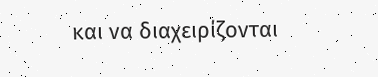και να διαχειρίζονται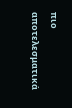πιο αποτελεσματικά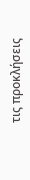τις προκλήσεις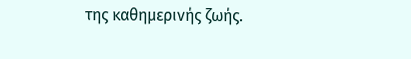της καθημερινής ζωής.